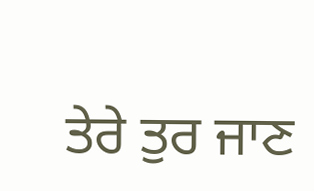ਤੇਰੇ ਤੁਰ ਜਾਣ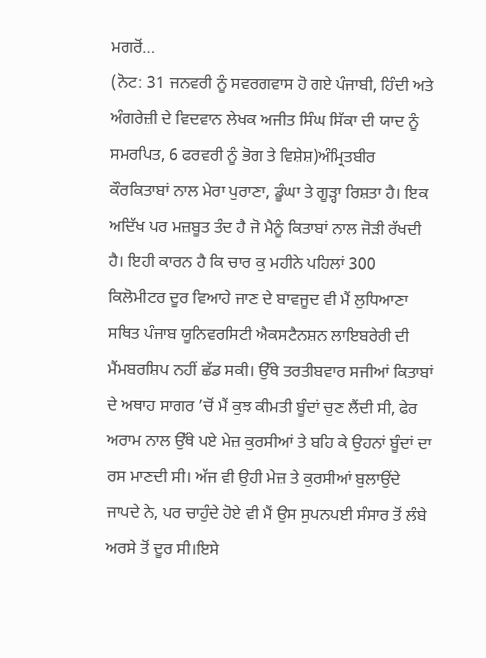ਮਗਰੋਂ…
(ਨੋਟ: 31 ਜਨਵਰੀ ਨੂੰ ਸਵਰਗਵਾਸ ਹੋ ਗਏ ਪੰਜਾਬੀ, ਹਿੰਦੀ ਅਤੇ ਅੰਗਰੇਜ਼ੀ ਦੇ ਵਿਦਵਾਨ ਲੇਖਕ ਅਜੀਤ ਸਿੰਘ ਸਿੱਕਾ ਦੀ ਯਾਦ ਨੂੰ ਸਮਰਪਿਤ, 6 ਫਰਵਰੀ ਨੂੰ ਭੋਗ ਤੇ ਵਿਸ਼ੇਸ਼)ਅੰਮ੍ਰਿਤਬੀਰ ਕੌਰਕਿਤਾਬਾਂ ਨਾਲ ਮੇਰਾ ਪੁਰਾਣਾ, ਡੂੰਘਾ ਤੇ ਗੂੜ੍ਹਾ ਰਿਸ਼ਤਾ ਹੈ। ਇਕ ਅਦਿੱਖ ਪਰ ਮਜ਼ਬੂਤ ਤੰਦ ਹੈ ਜੋ ਮੈਨੂੰ ਕਿਤਾਬਾਂ ਨਾਲ ਜੋੜੀ ਰੱਖਦੀ ਹੈ। ਇਹੀ ਕਾਰਨ ਹੈ ਕਿ ਚਾਰ ਕੁ ਮਹੀਨੇ ਪਹਿਲਾਂ 300 ਕਿਲੋਮੀਟਰ ਦੂਰ ਵਿਆਹੇ ਜਾਣ ਦੇ ਬਾਵਜੂਦ ਵੀ ਮੈਂ ਲੁਧਿਆਣਾ ਸਥਿਤ ਪੰਜਾਬ ਯੂਨਿਵਰਸਿਟੀ ਐਕਸਟੈਨਸ਼ਨ ਲਾਇਬਰੇਰੀ ਦੀ ਮੈਂਮਬਰਸ਼ਿਪ ਨਹੀਂ ਛੱਡ ਸਕੀ। ਉੱਥੇ ਤਰਤੀਬਵਾਰ ਸਜੀਆਂ ਕਿਤਾਬਾਂ ਦੇ ਅਥਾਹ ਸਾਗਰ ’ਚੋਂ ਮੈਂ ਕੁਝ ਕੀਮਤੀ ਬੂੰਦਾਂ ਚੁਣ ਲੈਂਦੀ ਸੀ, ਫੇਰ ਅਰਾਮ ਨਾਲ ਉੱਥੇ ਪਏ ਮੇਜ਼ ਕੁਰਸੀਆਂ ਤੇ ਬਹਿ ਕੇ ਉਹਨਾਂ ਬੂੰਦਾਂ ਦਾ ਰਸ ਮਾਣਦੀ ਸੀ। ਅੱਜ ਵੀ ਉਹੀ ਮੇਜ਼ ਤੇ ਕੁਰਸੀਆਂ ਬੁਲਾਉਂਦੇ ਜਾਪਦੇ ਨੇ, ਪਰ ਚਾਹੁੰਦੇ ਹੋਏ ਵੀ ਮੈਂ ਉਸ ਸੁਪਨਪਈ ਸੰਸਾਰ ਤੋਂ ਲੰਬੇ ਅਰਸੇ ਤੋਂ ਦੂਰ ਸੀ।ਇਸੇ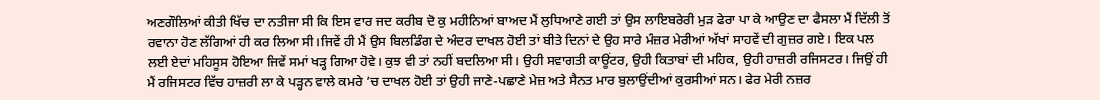ਅਣਗੌਲਿਆਂ ਕੀਤੀ ਖਿੱਚ ਦਾ ਨਤੀਜਾ ਸੀ ਕਿ ਇਸ ਵਾਰ ਜਦ ਕਰੀਬ ਦੋ ਕੁ ਮਹੀਨਿਆਂ ਬਾਅਦ ਮੈਂ ਲੁਧਿਆਣੇ ਗਈ ਤਾਂ ਉਸ ਲਾਇਬਰੇਰੀ ਮੁੜ ਫੇਰਾ ਪਾ ਕੇ ਆਉਣ ਦਾ ਫੈਸਲਾ ਮੈਂ ਦਿੱਲੀ ਤੋਂ ਰਵਾਨਾ ਹੋਣ ਲੱਗਿਆਂ ਹੀ ਕਰ ਲਿਆ ਸੀ।ਜਿਵੇਂ ਹੀ ਮੈਂ ਉਸ ਬਿਲਡਿੰਗ ਦੇ ਅੰਦਰ ਦਾਖਲ ਹੋਈ ਤਾਂ ਬੀਤੇ ਦਿਨਾਂ ਦੇ ਉਹ ਸਾਰੇ ਮੰਜ਼ਰ ਮੇਰੀਆਂ ਅੱਖਾਂ ਸਾਹਵੇਂ ਦੀ ਗੁਜ਼ਰ ਗਏ। ਇਕ ਪਲ ਲਈ ਏਦਾਂ ਮਹਿਸੂਸ ਹੋਇਆ ਜਿਵੇਂ ਸਮਾਂ ਖੜ੍ਹ ਗਿਆ ਹੋਵੇ। ਕੁਝ ਵੀ ਤਾਂ ਨਹੀਂ ਬਦਲਿਆ ਸੀ। ਉਹੀ ਸਵਾਗਤੀ ਕਾਊਂਟਰ, ਉਹੀ ਕਿਤਾਬਾਂ ਦੀ ਮਹਿਕ, ਉਹੀ ਹਾਜ਼ਰੀ ਰਜਿਸਟਰ। ਜਿਉਂ ਹੀ ਮੈਂ ਰਜਿਸਟਰ ਵਿੱਚ ਹਾਜ਼ਰੀ ਲਾ ਕੇ ਪੜ੍ਹਨ ਵਾਲੇ ਕਮਰੇ ’ਚ ਦਾਖਲ ਹੋਈ ਤਾਂ ਉਹੀ ਜਾਣੇ-ਪਛਾਣੇ ਮੇਜ਼ ਅਤੇ ਸੈਨਤ ਮਾਰ ਬੁਲਾਉਂਦੀਆਂ ਕੁਰਸੀਆਂ ਸਨ। ਫੇਰ ਮੇਰੀ ਨਜ਼ਰ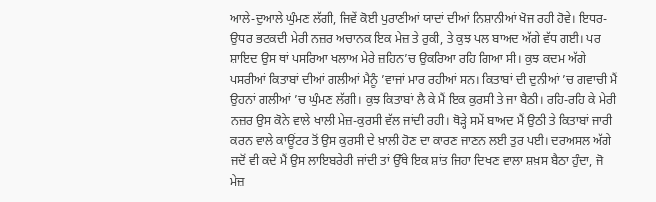ਆਲੇ-ਦੁਆਲੇ ਘੁੰਮਣ ਲੱਗੀ, ਜਿਵੇਂ ਕੋਈ ਪੁਰਾਣੀਆਂ ਯਾਦਾਂ ਦੀਆਂ ਨਿਸ਼ਾਨੀਆਂ ਖੋਜ ਰਹੀ ਹੋਵੇ। ਇਧਰ-ਉਧਰ ਭਟਕਦੀ ਮੇਰੀ ਨਜ਼ਰ ਅਚਾਨਕ ਇਕ ਮੇਜ਼ ਤੇ ਰੁਕੀ, ਤੇ ਕੁਝ ਪਲ ਬਾਅਦ ਅੱਗੇ ਵੱਧ ਗਈ। ਪਰ ਸ਼ਾਇਦ ਉਸ ਥਾਂ ਪਸਰਿਆ ਖਲਾਅ ਮੇਰੇ ਜ਼ਹਿਨ’ਚ ਉਕਰਿਆ ਰਹਿ ਗਿਆ ਸੀ। ਕੁਝ ਕਦਮ ਅੱਗੇ ਪਸਰੀਆਂ ਕਿਤਾਬਾਂ ਦੀਆਂ ਗਲੀਆਂ ਮੈਨੂੰ ’ਵਾਜਾਂ ਮਾਰ ਰਹੀਆਂ ਸਨ। ਕਿਤਾਬਾਂ ਦੀ ਦੁਨੀਆਂ ’ਚ ਗਵਾਚੀ ਮੈਂ ਉਹਨਾਂ ਗਲੀਆਂ ’ਚ ਘੁੰਮਣ ਲੱਗੀ। ਕੁਝ ਕਿਤਾਬਾਂ ਲੈ ਕੇ ਮੈਂ ਇਕ ਕੁਰਸੀ ਤੇ ਜਾ ਬੈਠੀ। ਰਹਿ-ਰਹਿ ਕੇ ਮੇਰੀ ਨਜ਼ਰ ਉਸ ਕੋਨੇ ਵਾਲੇ ਖਾਲੀ ਮੇਜ਼-ਕੁਰਸੀ ਵੱਲ ਜਾਂਦੀ ਰਹੀ। ਥੋੜ੍ਹੇ ਸਮੇਂ ਬਾਅਦ ਮੈਂ ਉਠੀ ਤੇ ਕਿਤਾਬਾਂ ਜਾਰੀ ਕਰਨ ਵਾਲੇ ਕਾਊਂਟਰ ਤੋਂ ਉਸ ਕੁਰਸੀ ਦੇ ਖ਼ਾਲੀ ਹੋਣ ਦਾ ਕਾਰਣ ਜਾਣਨ ਲਈ ਤੁਰ ਪਈ। ਦਰਅਸਲ ਅੱਗੇ ਜਦੋਂ ਵੀ ਕਦੇ ਮੈਂ ਉਸ ਲਾਇਬਰੇਰੀ ਜਾਂਦੀ ਤਾਂ ਉੱਥੇ ਇਕ ਸ਼ਾਂਤ ਜਿਹਾ ਦਿਖਣ ਵਾਲਾ ਸ਼ਖ਼ਸ ਬੈਠਾ ਹੁੰਦਾ, ਜੋ ਮੇਜ਼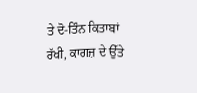ਤੇ ਦੋ-ਤਿੰਨ ਕਿਤਾਬਾਂ ਰੱਖੀ, ਕਾਗਜ਼ ਦੇ ਉੱਤੇ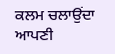ਕਲਮ ਚਲਾਉਂਦਾ ਆਪਣੀ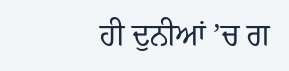ਹੀ ਦੁਨੀਆਂ ’ਚ ਗ